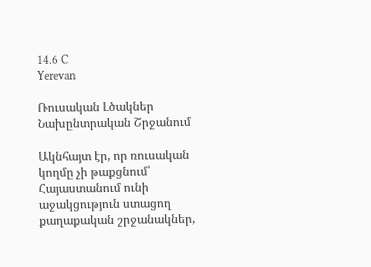14.6 C
Yerevan

Ռուսական Լծակներ Նախընտրական Շրջանում

Ակնհայտ էր, որ ռուսական կողմը չի թաքցնում՝ Հայաստանում ունի աջակցություն ստացող քաղաքական շրջանակներ,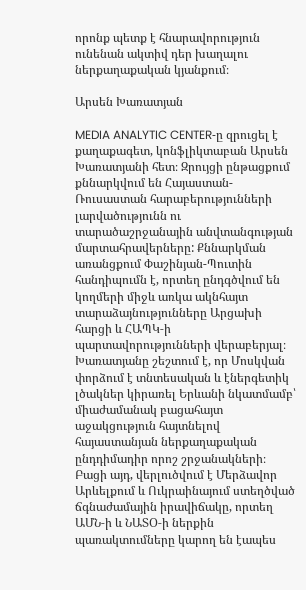որոնք պետք է հնարավորություն ունենան ակտիվ դեր խաղալու ներքաղաքական կյանքում։

Արսեն Խառատյան

MEDIA ANALYTIC CENTER‑ը զրուցել է քաղաքագետ, կոնֆլիկտաբան Արսեն Խառատյանի հետ։ Զրույցի ընթացքում քննարկվում են Հայաստան-Ռուսաստան հարաբերությունների լարվածությունն ու տարածաշրջանային անվտանգության մարտահրավերները: Քննարկման առանցքում Փաշինյան-Պուտին հանդիպումն է, որտեղ ընդգծվում են կողմերի միջև առկա ակնհայտ տարաձայնությունները Արցախի հարցի և ՀԱՊԿ‑ի պարտավորությունների վերաբերյալ։ Խառատյանը շեշտում է, որ Մոսկվան փորձում է տնտեսական և էներգետիկ լծակներ կիրառել Երևանի նկատմամբ՝ միաժամանակ բացահայտ աջակցություն հայտնելով հայաստանյան ներքաղաքական ընդդիմադիր որոշ շրջանակների։ Բացի այդ, վերլուծվում է Մերձավոր Արևելքում և Ուկրաինայում ստեղծված ճգնաժամային իրավիճակը, որտեղ ԱՄՆ‑ի և ՆԱՏՕ‑ի ներքին պառակտումները կարող են էապես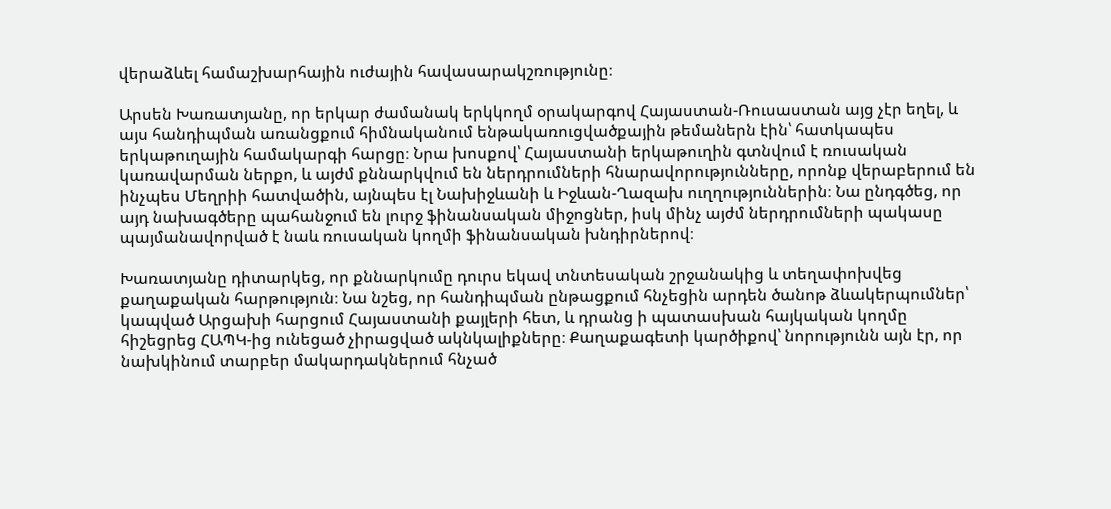վերաձևել համաշխարհային ուժային հավասարակշռությունը։

Արսեն Խառատյանը, որ երկար ժամանակ երկկողմ օրակարգով Հայաստան-Ռուսաստան այց չէր եղել, և այս հանդիպման առանցքում հիմնականում ենթակառուցվածքային թեմաներն էին՝ հատկապես երկաթուղային համակարգի հարցը։ Նրա խոսքով՝ Հայաստանի երկաթուղին գտնվում է ռուսական կառավարման ներքո, և այժմ քննարկվում են ներդրումների հնարավորությունները, որոնք վերաբերում են ինչպես Մեղրիի հատվածին, այնպես էլ Նախիջևանի և Իջևան-Ղազախ ուղղություններին։ Նա ընդգծեց, որ այդ նախագծերը պահանջում են լուրջ ֆինանսական միջոցներ, իսկ մինչ այժմ ներդրումների պակասը պայմանավորված է նաև ռուսական կողմի ֆինանսական խնդիրներով։

Խառատյանը դիտարկեց, որ քննարկումը դուրս եկավ տնտեսական շրջանակից և տեղափոխվեց քաղաքական հարթություն։ Նա նշեց, որ հանդիպման ընթացքում հնչեցին արդեն ծանոթ ձևակերպումներ՝ կապված Արցախի հարցում Հայաստանի քայլերի հետ, և դրանց ի պատասխան հայկական կողմը հիշեցրեց ՀԱՊԿ-ից ունեցած չիրացված ակնկալիքները։ Քաղաքագետի կարծիքով՝ նորությունն այն էր, որ նախկինում տարբեր մակարդակներում հնչած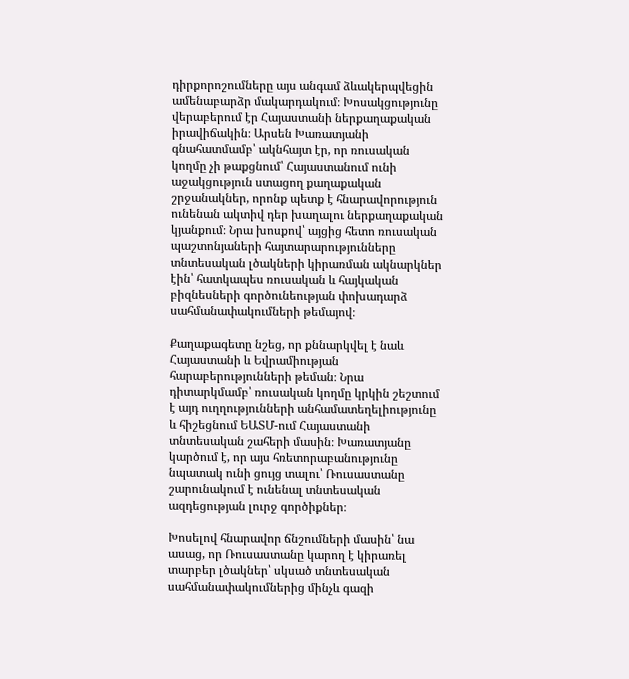դիրքորոշումները այս անգամ ձևակերպվեցին ամենաբարձր մակարդակում։ Խոսակցությունը վերաբերում էր Հայաստանի ներքաղաքական իրավիճակին։ Արսեն Խառատյանի գնահատմամբ՝ ակնհայտ էր, որ ռուսական կողմը չի թաքցնում՝ Հայաստանում ունի աջակցություն ստացող քաղաքական շրջանակներ, որոնք պետք է հնարավորություն ունենան ակտիվ դեր խաղալու ներքաղաքական կյանքում։ Նրա խոսքով՝ այցից հետո ռուսական պաշտոնյաների հայտարարությունները տնտեսական լծակների կիրառման ակնարկներ էին՝ հատկապես ռուսական և հայկական բիզնեսների գործունեության փոխադարձ սահմանափակումների թեմայով։

Քաղաքագետը նշեց, որ քննարկվել է նաև Հայաստանի և Եվրամիության հարաբերությունների թեման։ Նրա դիտարկմամբ՝ ռուսական կողմը կրկին շեշտում է այդ ուղղությունների անհամատեղելիությունը և հիշեցնում ԵԱՏՄ-ում Հայաստանի տնտեսական շահերի մասին։ Խառատյանը կարծում է, որ այս հռետորաբանությունը նպատակ ունի ցույց տալու՝ Ռուսաստանը շարունակում է ունենալ տնտեսական ազդեցության լուրջ գործիքներ։

Խոսելով հնարավոր ճնշումների մասին՝ նա ասաց, որ Ռուսաստանը կարող է կիրառել տարբեր լծակներ՝ սկսած տնտեսական սահմանափակումներից մինչև գազի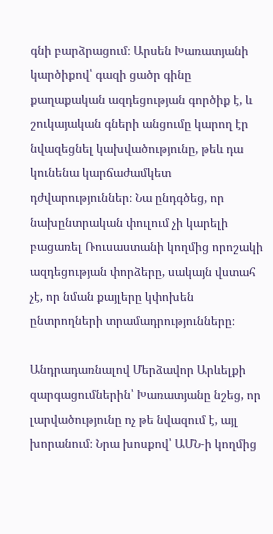գնի բարձրացում։ Արսեն Խառատյանի կարծիքով՝ գազի ցածր գինը քաղաքական ազդեցության գործիք է, և շուկայական գների անցումը կարող էր նվազեցնել կախվածությունը, թեև դա կունենա կարճաժամկետ դժվարություններ։ Նա ընդգծեց, որ նախընտրական փուլում չի կարելի բացառել Ռուսաստանի կողմից որոշակի ազդեցության փորձերը, սակայն վստահ չէ, որ նման քայլերը կփոխեն ընտրողների տրամադրությունները։

Անդրադառնալով Մերձավոր Արևելքի զարգացումներին՝ Խառատյանը նշեց, որ լարվածությունը ոչ թե նվազում է, այլ խորանում։ Նրա խոսքով՝ ԱՄՆ‑ի կողմից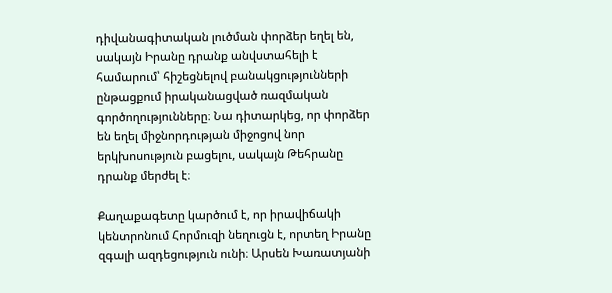դիվանագիտական լուծման փորձեր եղել են, սակայն Իրանը դրանք անվստահելի է համարում՝ հիշեցնելով բանակցությունների ընթացքում իրականացված ռազմական գործողությունները։ Նա դիտարկեց, որ փորձեր են եղել միջնորդության միջոցով նոր երկխոսություն բացելու, սակայն Թեհրանը դրանք մերժել է։

Քաղաքագետը կարծում է, որ իրավիճակի կենտրոնում Հորմուզի նեղուցն է, որտեղ Իրանը զգալի ազդեցություն ունի։ Արսեն Խառատյանի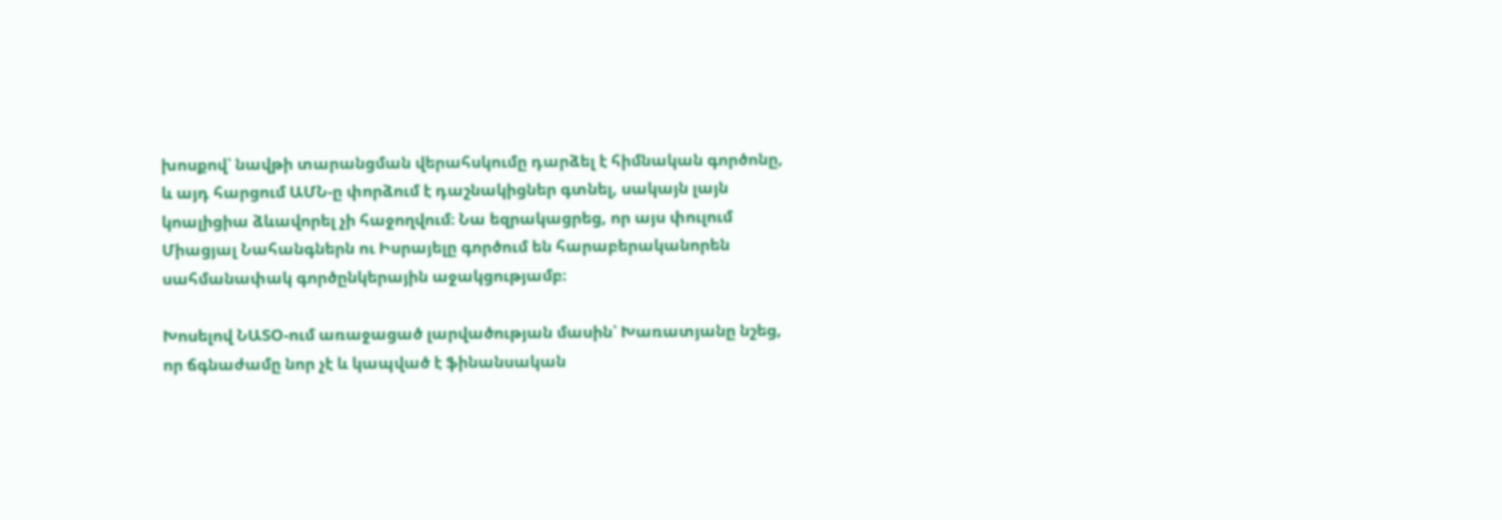խոսքով՝ նավթի տարանցման վերահսկումը դարձել է հիմնական գործոնը, և այդ հարցում ԱՄՆ‑ը փորձում է դաշնակիցներ գտնել, սակայն լայն կոալիցիա ձևավորել չի հաջողվում։ Նա եզրակացրեց, որ այս փուլում Միացյալ Նահանգներն ու Իսրայելը գործում են հարաբերականորեն սահմանափակ գործընկերային աջակցությամբ։

Խոսելով ՆԱՏՕ-ում առաջացած լարվածության մասին՝ Խառատյանը նշեց, որ ճգնաժամը նոր չէ և կապված է ֆինանսական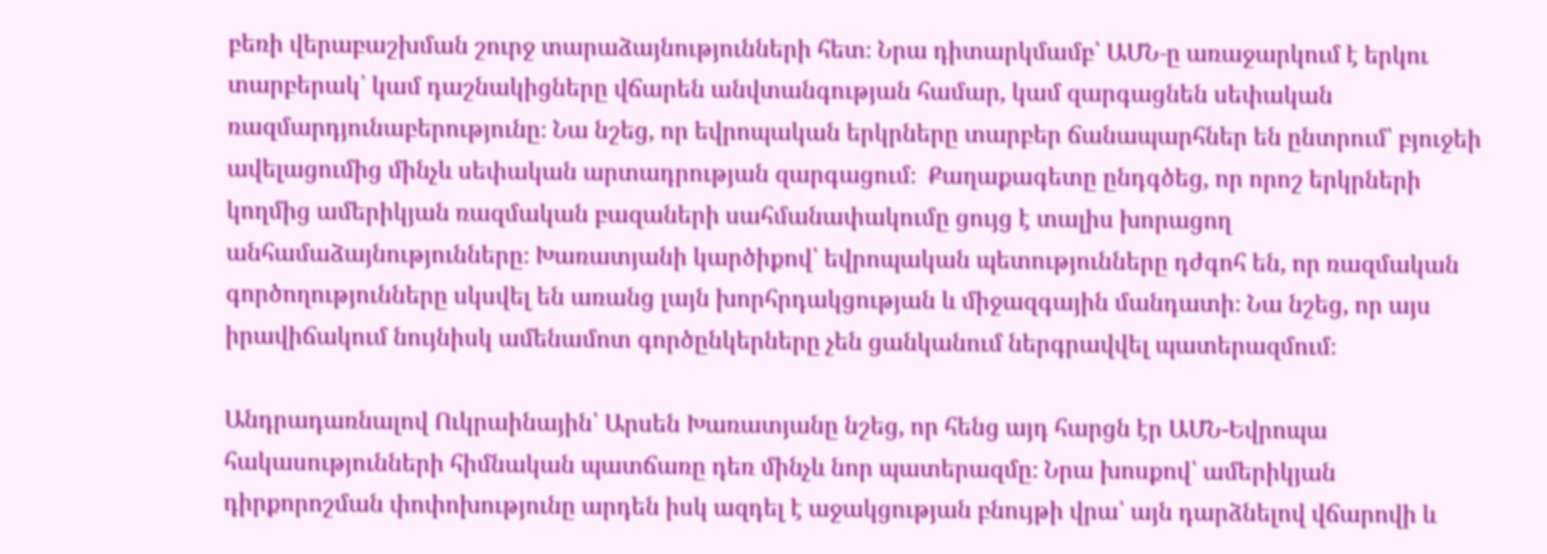բեռի վերաբաշխման շուրջ տարաձայնությունների հետ։ Նրա դիտարկմամբ՝ ԱՄՆ‑ը առաջարկում է երկու տարբերակ՝ կամ դաշնակիցները վճարեն անվտանգության համար, կամ զարգացնեն սեփական ռազմարդյունաբերությունը։ Նա նշեց, որ եվրոպական երկրները տարբեր ճանապարհներ են ընտրում՝ բյուջեի ավելացումից մինչև սեփական արտադրության զարգացում։  Քաղաքագետը ընդգծեց, որ որոշ երկրների կողմից ամերիկյան ռազմական բազաների սահմանափակումը ցույց է տալիս խորացող անհամաձայնությունները։ Խառատյանի կարծիքով՝ եվրոպական պետությունները դժգոհ են, որ ռազմական գործողությունները սկսվել են առանց լայն խորհրդակցության և միջազգային մանդատի։ Նա նշեց, որ այս իրավիճակում նույնիսկ ամենամոտ գործընկերները չեն ցանկանում ներգրավվել պատերազմում։

Անդրադառնալով Ուկրաինային՝ Արսեն Խառատյանը նշեց, որ հենց այդ հարցն էր ԱՄՆ-Եվրոպա հակասությունների հիմնական պատճառը դեռ մինչև նոր պատերազմը։ Նրա խոսքով՝ ամերիկյան դիրքորոշման փոփոխությունը արդեն իսկ ազդել է աջակցության բնույթի վրա՝ այն դարձնելով վճարովի և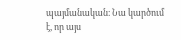պայմանական։ Նա կարծում է, որ այս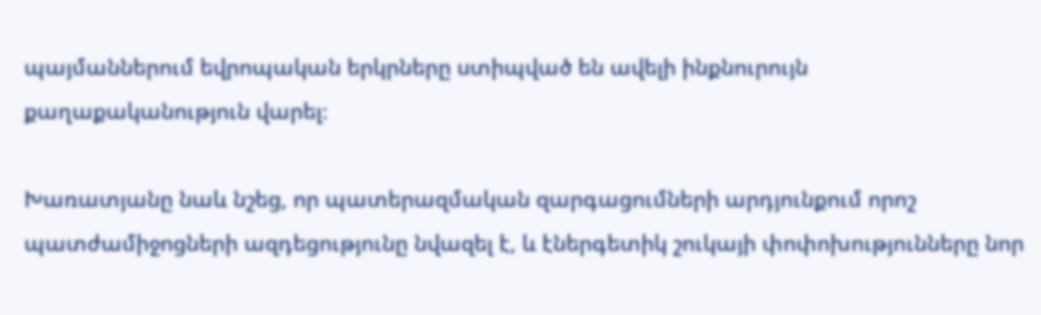պայմաններում եվրոպական երկրները ստիպված են ավելի ինքնուրույն քաղաքականություն վարել։

Խառատյանը նաև նշեց, որ պատերազմական զարգացումների արդյունքում որոշ պատժամիջոցների ազդեցությունը նվազել է, և էներգետիկ շուկայի փոփոխությունները նոր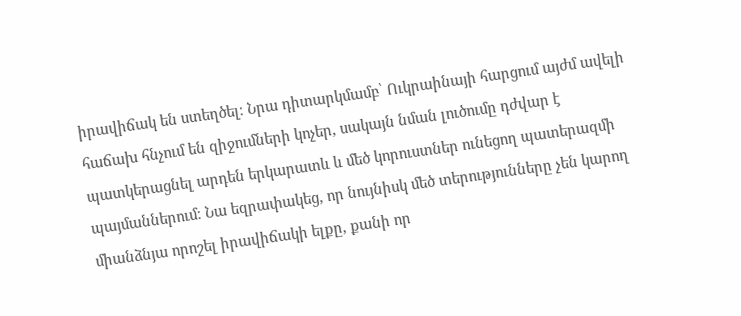իրավիճակ են ստեղծել։ Նրա դիտարկմամբ՝ Ուկրաինայի հարցում այժմ ավելի հաճախ հնչում են զիջումների կոչեր, սակայն նման լուծումը դժվար է պատկերացնել արդեն երկարատև և մեծ կորուստներ ունեցող պատերազմի պայմաններում։ Նա եզրափակեց, որ նույնիսկ մեծ տերությունները չեն կարող միանձնյա որոշել իրավիճակի ելքը, քանի որ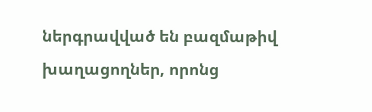ներգրավված են բազմաթիվ խաղացողներ, որոնց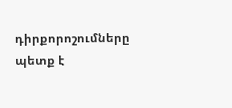դիրքորոշումները պետք է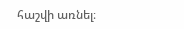հաշվի առնել։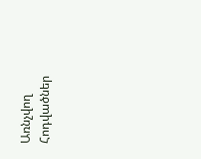Առնչվող Հոդվածներ